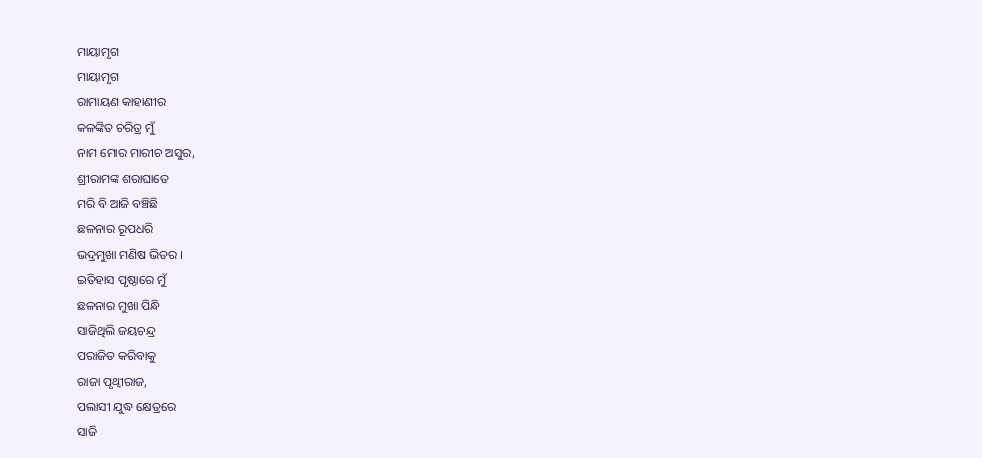ମାୟାମୃଗ
ମାୟାମୃଗ
ରାମାୟଣ କାହାଣୀର
କଳଙ୍କିତ ଚରିତ୍ର ମୁଁ
ନାମ ମୋର ମାରୀଚ ଅସୁର,
ଶ୍ରୀରାମଙ୍କ ଶରାଘାତେ
ମରି ବି ଆଜି ବଞ୍ଚିଛି
ଛଳନାର ରୂପଧରି
ଭଦ୍ରମୁଖା ମଣିଷ ଭିତର ।
ଇତିହାସ ପୃଷ୍ଠାରେ ମୁଁ
ଛଳନାର ମୁଖା ପିନ୍ଧି
ସାଜିଥିଲି ଜୟଚନ୍ଦ୍ର
ପରାଜିତ କରିବାକୁ
ରାଜା ପୃଥ୍ଵୀରାଜ,
ପଲାସୀ ଯୁଦ୍ଧ କ୍ଷେତ୍ରରେ
ସାଜି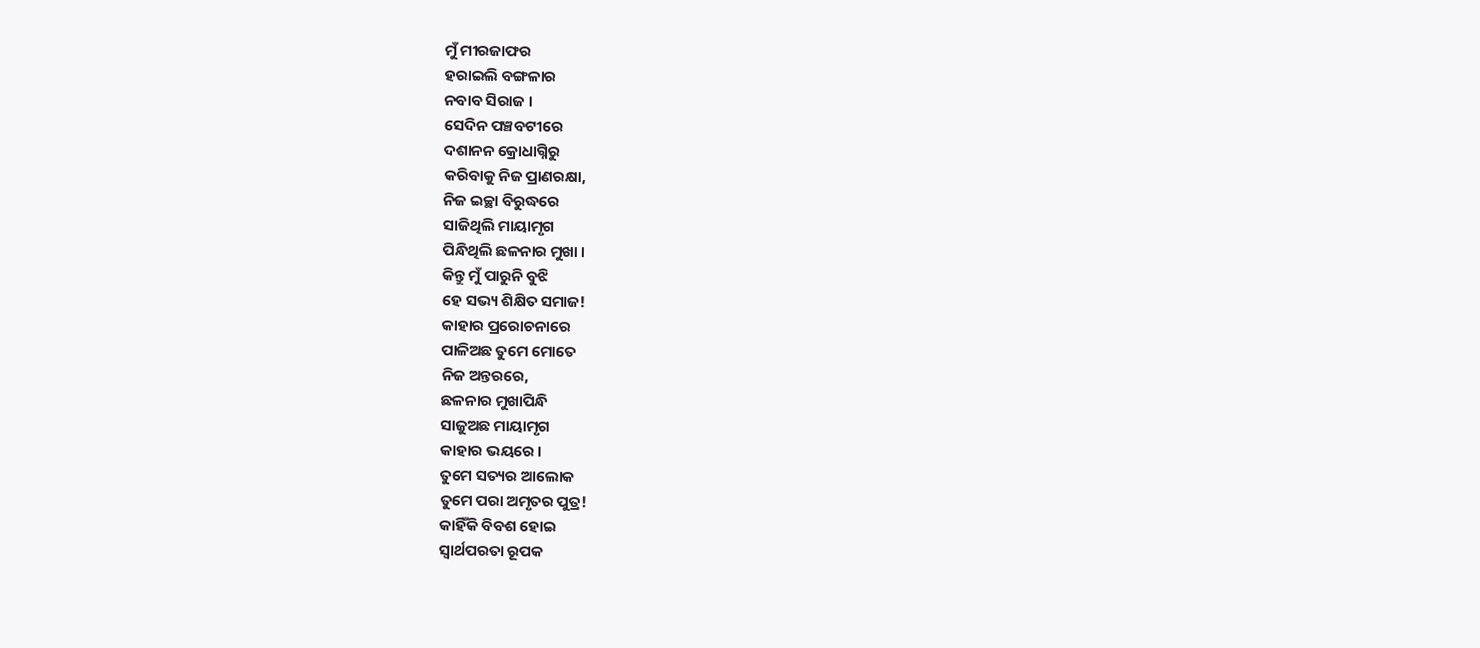ମୁଁ ମୀରଜାଫର
ହରାଇଲି ବଙ୍ଗଳାର
ନବାବ ସିରାଜ ।
ସେଦିନ ପଞ୍ଚବଟୀରେ
ଦଶାନନ କ୍ରୋଧାଗ୍ନିରୁ
କରିବାକୁ ନିଜ ପ୍ରାଣରକ୍ଷା,
ନିଜ ଇଚ୍ଛା ବିରୁଦ୍ଧରେ
ସାଜିଥିଲି ମାୟାମୃଗ
ପିନ୍ଧିଥିଲି ଛଳନାର ମୁଖା ।
କିନ୍ତୁ ମୁଁ ପାରୁନି ବୁଝି
ହେ ସଭ୍ୟ ଶିକ୍ଷିତ ସମାଜ!
କାହାର ପ୍ରରୋଚନାରେ
ପାଳିଅଛ ତୁମେ ମୋତେ
ନିଜ ଅନ୍ତରରେ,
ଛଳନାର ମୁଖାପିନ୍ଧି
ସାଜୁଅଛ ମାୟାମୃଗ
କାହାର ଭୟରେ ।
ତୁମେ ସତ୍ୟର ଆଲୋକ
ତୁମେ ପରା ଅମୃତର ପୁତ୍ର!
କାହିଁକି ବିବଶ ହୋଇ
ସ୍ଵାର୍ଥପରତା ରୂପକ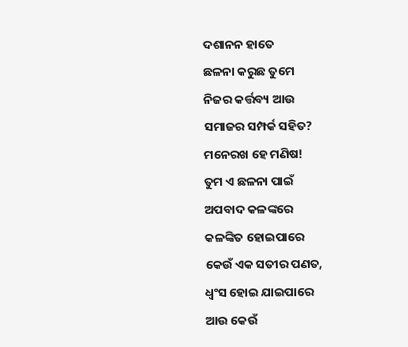ଦଶାନନ ହାତେ
ଛଳନା କରୁଛ ତୁମେ
ନିଜର କର୍ତ୍ତବ୍ୟ ଆଉ
ସମାଜର ସମ୍ପର୍କ ସହିତ?
ମନେରଖ ହେ ମଣିଷ!
ତୁମ ଏ ଛଳନା ପାଇଁ
ଅପବାଦ କଳଙ୍କରେ
କଳଙ୍କିତ ହୋଇପାରେ
କେଉଁ ଏକ ସତୀର ପଣତ,
ଧ୍ଵଂସ ହୋଇ ଯାଇପାରେ
ଆଉ କେଉଁ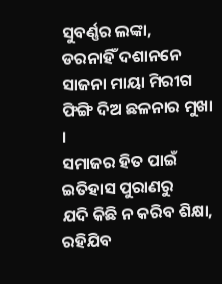ସୁବର୍ଣ୍ଣର ଲଙ୍କା,
ଡରନାହିଁ ଦଶାନନେ
ସାଜନା ମାୟା ମିରୀଗ
ଫିଙ୍ଗି ଦିଅ ଛଳନାର ମୁଖା ।
ସମାଜର ହିତ ପାଇଁ
ଇତିହାସ ପୁରାଣରୁ
ଯଦି କିଛି ନ କରିବ ଶିକ୍ଷା,
ରହିଯିବ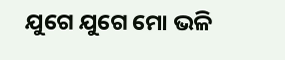ଯୁଗେ ଯୁଗେ ମୋ ଭଳି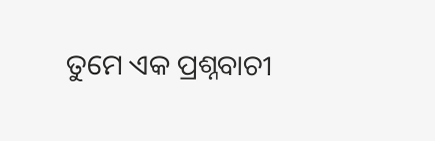ତୁମେ ଏକ ପ୍ରଶ୍ନବାଚୀ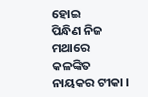ହୋଇ
ପିନ୍ଧିଣ ନିଜ ମଥାରେ
କଳଙ୍କିତ ନାୟକର ଟୀକା ।